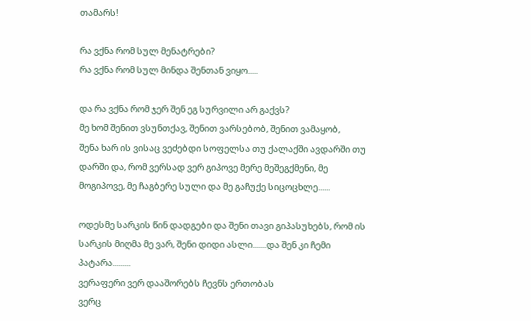თამარს!

რა ვქნა რომ სულ მენატრები?
რა ვქნა რომ სულ მინდა შენთან ვიყო.....

და რა ვქნა რომ ჯერ შენ ეგ სურვილი არ გაქვს?
მე ხომ შენით ვსუნთქავ, შენით ვარსებობ, შენით ვამაყობ,
შენა ხარ ის ვისაც ვეძებდი სოფელსა თუ ქალაქში ავდარში თუ დარში და, რომ ვერსად ვერ გიპოვე მერე მეშეგქმენი, მე მოგიპოვე, მე ჩაგბერე სული და მე გაჩუქე სიცოცხლე......

ოდესმე სარკის წინ დადგები და შენი თავი გიპასუხებს, რომ ის სარკის მიღმა მე ვარ, შენი დიდი ასლი.......და შენ კი ჩემი პატარა.........
ვერაფერი ვერ დააშორებს ჩევნს ერთობას
ვერც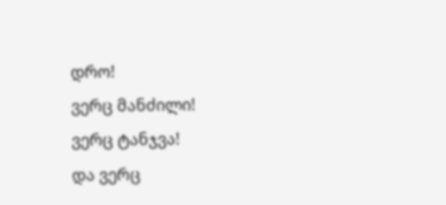დრო!
ვერც მანძილი!
ვერც ტანჯვა!
და ვერც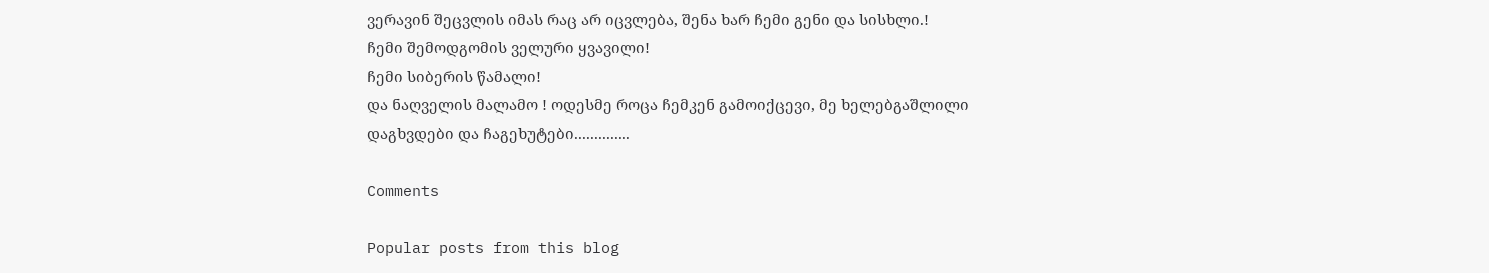ვერავინ შეცვლის იმას რაც არ იცვლება, შენა ხარ ჩემი გენი და სისხლი.!
ჩემი შემოდგომის ველური ყვავილი!
ჩემი სიბერის წამალი!
და ნაღველის მალამო ! ოდესმე როცა ჩემკენ გამოიქცევი, მე ხელებგაშლილი დაგხვდები და ჩაგეხუტები..............

Comments

Popular posts from this blog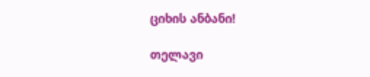ციხის ანბანი!

თელავი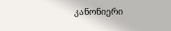კანონიერი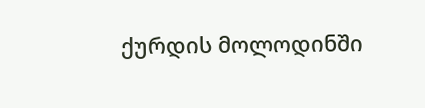ქურდის მოლოდინში